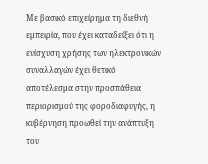Με βασικό επιχείρημα τη διεθνή εμπειρία, που έχει καταδείξει ότι η ενίσχυση χρήσης των ηλεκτρονικών συναλλαγών έχει θετικό αποτέλεσμα στην προσπάθεια περιορισμού της φοροδιαφυγής, η κυβέρνηση προωθεί την ανάπτυξη του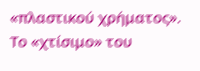«πλαστικού χρήματος».
Το «χτίσιμο» του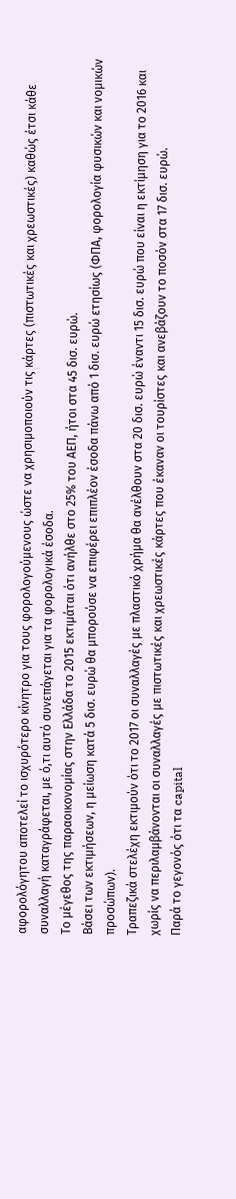αφορολόγητου αποτελεί το ισχυρότερο κίνητρο για τους φορολογούμενους ώστε να χρησιμοποιούν τις κάρτες (πιστωτικές και χρεωστικές) καθώς έτσι κάθε συναλλαγή καταγράφεται, με ό,τι αυτό συνεπάγεται για τα φορολογικά έσοδα.
Το μέγεθος της παραοικονομίας στην Ελλάδα το 2015 εκτιμάται ότι ανήλθε στο 25% του ΑΕΠ, ήτοι στα 45 δισ. ευρώ.
Βάσει των εκτιμήσεων, η μείωση κατά 5 δισ. ευρώ θα μπορούσε να επιφέρει επιπλέον έσοδα πάνω από 1 δισ. ευρώ ετησίως (ΦΠΑ, φορολογία φυσικών και νομικών προσώπων).
Τραπεζικά στελέχη εκτιμούν ότι το 2017 οι συναλλαγές με πλαστικό χρήμα θα ανέλθουν στα 20 δισ. ευρώ έναντι 15 δισ. ευρώ που είναι η εκτίμηση για το 2016 και χωρίς να περιλαμβάνονται οι συναλλαγές με πιστωτικές και χρεωστικές κάρτες που έκαναν οι τουρίστες και ανεβάζουν το ποσόν στα 17 δισ. ευρώ.
Παρά το γεγονός ότι τα capital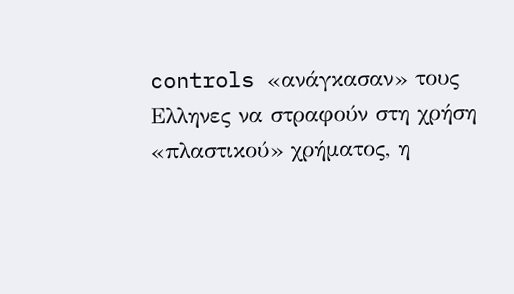controls «ανάγκασαν» τους Ελληνες να στραφούν στη χρήση «πλαστικού» χρήματος, η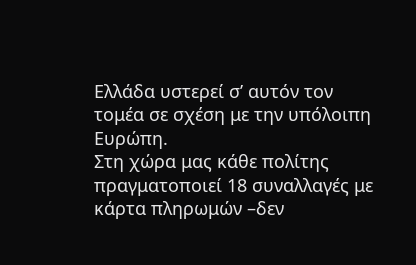Ελλάδα υστερεί σ’ αυτόν τον τομέα σε σχέση με την υπόλοιπη Ευρώπη.
Στη χώρα μας κάθε πολίτης πραγματοποιεί 18 συναλλαγές με κάρτα πληρωμών –δεν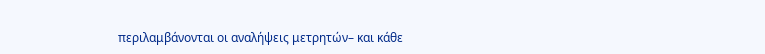περιλαμβάνονται οι αναλήψεις μετρητών– και κάθε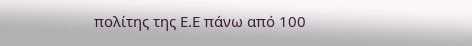πολίτης της Ε.Ε πάνω από 100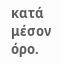κατά μέσον όρο.